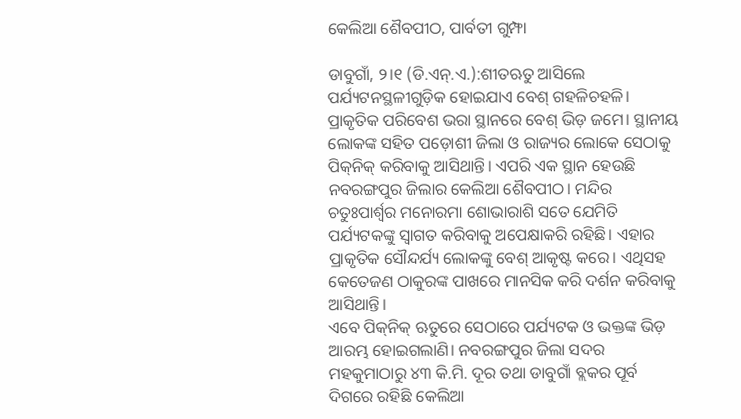କେଲିଆ ଶୈବପୀଠ, ପାର୍ବତୀ ଗୁମ୍ଫା

ଡାବୁଗାଁ, ୨।୧ (ଡି.ଏନ୍‌.ଏ.):ଶୀତଋତୁ ଆସିଲେ ପର୍ଯ୍ୟଟନସ୍ଥଳୀଗୁଡ଼ିକ ହୋଇଯାଏ ବେଶ୍‌ ଗହଳିଚହଳି। ପ୍ରାକୃତିକ ପରିବେଶ ଭରା ସ୍ଥାନରେ ବେଶ୍‌ ଭିଡ଼ ଜମେ। ସ୍ଥାନୀୟ ଲୋକଙ୍କ ସହିତ ପଡ଼ୋଶୀ ଜିଲା ଓ ରାଜ୍ୟର ଲୋକେ ସେଠାକୁ ପିକ୍‌ନିକ୍‌ କରିବାକୁ ଆସିଥାନ୍ତି। ଏପରି ଏକ ସ୍ଥାନ ହେଉଛି ନବରଙ୍ଗପୁର ଜିଲାର କେଲିଆ ଶୈବପୀଠ। ମନ୍ଦିର ଚତୁଃପାର୍ଶ୍ୱର ମନୋରମା ଶୋଭାରାଶି ସତେ ଯେମିତି ପର୍ଯ୍ୟଟକଙ୍କୁ ସ୍ବାଗତ କରିବାକୁ ଅପେକ୍ଷାକରି ରହିଛି। ଏହାର ପ୍ରାକୃତିକ ସୌନ୍ଦର୍ଯ୍ୟ ଲୋକଙ୍କୁ ବେଶ୍‌ ଆକୃଷ୍ଟ କରେ। ଏଥିସହ କେତେଜଣ ଠାକୁରଙ୍କ ପାଖରେ ମାନସିକ କରି ଦର୍ଶନ କରିବାକୁ ଆସିଥାନ୍ତି।
ଏବେ ପିକ୍‌ନିକ୍‌ ଋତୁରେ ସେଠାରେ ପର୍ଯ୍ୟଟକ ଓ ଭକ୍ତଙ୍କ ଭିଡ଼ ଆରମ୍ଭ ହୋଇଗଲାଣି। ନବରଙ୍ଗପୁର ଜିଲା ସଦର ମହକୁମାଠାରୁ ୪୩ କି.ମି. ଦୂର ତଥା ଡାବୁଗାଁ ବ୍ଲକର ପୂର୍ବ ଦିଗରେ ରହିଛି କେଲିଆ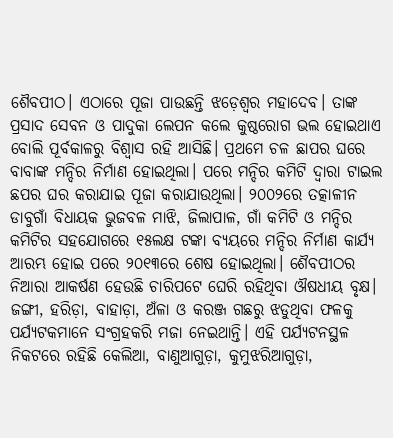ଶୈବପୀଠ। ଏଠାରେ ପୂଜା ପାଉଛନ୍ତି ଝଡ଼େଶ୍ୱର ମହାଦେବ। ତାଙ୍କ ପ୍ରସାଦ ସେବନ ଓ ପାଦୁକା ଲେପନ କଲେ କୁଷ୍ଠରୋଗ ଭଲ ହୋଇଥାଏ ବୋଲି ପୂର୍ବକାଳରୁ ବିଶ୍ୱାସ ରହି ଆସିଛି। ପ୍ରଥମେ ଚଳ ଛାପର ଘରେ ବାବାଙ୍କ ମନ୍ଦିର ନିର୍ମାଣ ହୋଇଥିଲା। ପରେ ମନ୍ଦିର କମିଟି ଦ୍ୱାରା ଟାଇଲ ଛପର ଘର କରାଯାଇ ପୂଜା କରାଯାଉଥିଲା। ୨୦୦୨ରେ ତତ୍କାଳୀନ ଡାବୁଗାଁ ବିଧାୟକ ଭୁଜବଳ ମାଝି, ଜିଲାପାଳ, ଗାଁ କମିଟି ଓ ମନ୍ଦିର କମିଟିର ସହଯୋଗରେ ୧୫ଲକ୍ଷ ଟଙ୍କା ବ୍ୟୟରେ ମନ୍ଦିର ନିର୍ମାଣ କାର୍ଯ୍ୟ ଆରମ୍ଭ ହୋଇ ପରେ ୨୦୧୩ରେ ଶେଷ ହୋଇଥିଲା। ଶୈବପୀଠର ନିଆରା ଆକର୍ଷଣ ହେଉଛି ଚାରିପଟେ ଘେରି ରହିଥିବା ଔଷଧୀୟ ବୃକ୍ଷ। ଜଙ୍ଗୀ, ହରିଡ଼ା, ବାହାଡ଼ା, ଅଁଳା ଓ କରଞ୍ଜ ଗଛରୁ ଝଡୁଥିବା ଫଳକୁ ପର୍ଯ୍ୟଟକମାନେ ସଂଗ୍ରହକରି ମଜା ନେଇଥାନ୍ତି। ଏହି ପର୍ଯ୍ୟଟନସ୍ଥଳ ନିକଟରେ ରହିଛି କେଲିଆ, ବାଣୁଆଗୁଡ଼ା, କୁମୁଝରିଆଗୁଡ଼ା,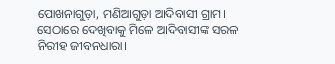ପୋଖନାଗୁଡ଼ା, ମଣିଆଗୁଡ଼ା ଆଦିବାସୀ ଗ୍ରାମ। ସେଠାରେ ଦେଖିବାକୁ ମିଳେ ଆଦିବାସୀଙ୍କ ସରଳ ନିରୀହ ଜୀବନଧାରା।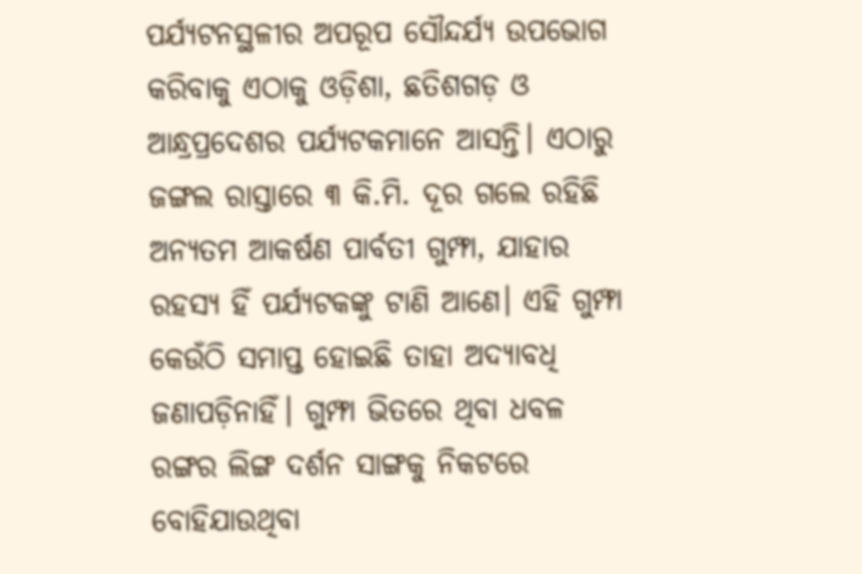ପର୍ଯ୍ୟଟନସ୍ଥଳୀର ଅପରୂପ ସୌନ୍ଦର୍ଯ୍ୟ ଉପଭୋଗ କରିବାକୁ ଏଠାକୁ ଓଡ଼ିଶା, ଛତିଶଗଡ଼ ଓ ଆନ୍ଧ୍ରପ୍ରଦେଶର ପର୍ଯ୍ୟଟକମାନେ ଆସନ୍ତି। ଏଠାରୁ ଜଙ୍ଗଲ ରାସ୍ତାରେ ୩ କି.ମି. ଦୂର ଗଲେ ରହିଛି ଅନ୍ୟତମ ଆକର୍ଷଣ ପାର୍ବତୀ ଗୁମ୍ଫା, ଯାହାର ରହସ୍ୟ ହିଁ ପର୍ଯ୍ୟଟକଙ୍କୁ ଟାଣି ଆଣେ। ଏହି ଗୁମ୍ଫା କେଉଁଠି ସମାପ୍ତ ହୋଇଛି ତାହା ଅଦ୍ୟାବଧି ଜଣାପଡ଼ିନାହିଁ। ଗୁମ୍ଫା ଭିତରେ ଥିବା ଧବଳ ରଙ୍ଗର ଲିଙ୍ଗ ଦର୍ଶନ ସାଙ୍ଗକୁ ନିକଟରେ ବୋହିଯାଉଥିବା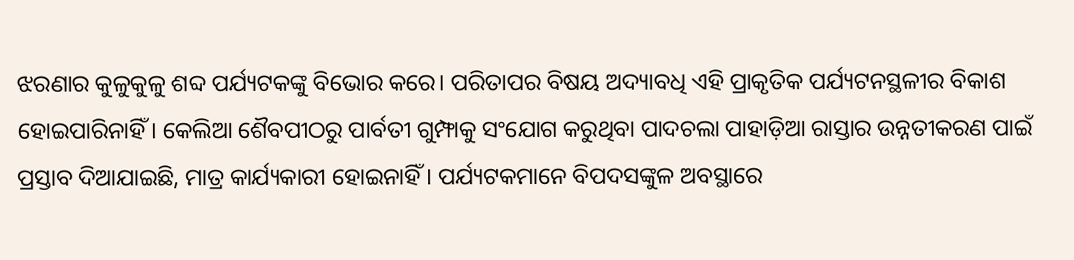ଝରଣାର କୁଳୁକୁଳୁ ଶବ୍ଦ ପର୍ଯ୍ୟଟକଙ୍କୁ ବିଭୋର କରେ। ପରିତାପର ବିଷୟ ଅଦ୍ୟାବଧି ଏହି ପ୍ରାକୃତିକ ପର୍ଯ୍ୟଟନସ୍ଥଳୀର ବିକାଶ ହୋଇପାରିନାହିଁ। କେଲିଆ ଶୈବପୀଠରୁ ପାର୍ବତୀ ଗୁମ୍ଫାକୁ ସଂଯୋଗ କରୁଥିବା ପାଦଚଲା ପାହାଡ଼ିଆ ରାସ୍ତାର ଉନ୍ନତୀକରଣ ପାଇଁ ପ୍ରସ୍ତାବ ଦିଆଯାଇଛି, ମାତ୍ର କାର୍ଯ୍ୟକାରୀ ହୋଇନାହିଁ। ପର୍ଯ୍ୟଟକମାନେ ବିପଦସଙ୍କୁଳ ଅବସ୍ଥାରେ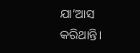ଯା’ଆସ କରିଥାନ୍ତି।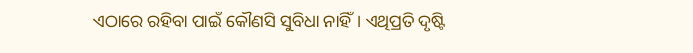ଏଠାରେ ରହିବା ପାଇଁ କୌଣସି ସୁବିଧା ନାହିଁ। ଏଥିପ୍ରତି ଦୃଷ୍ଟି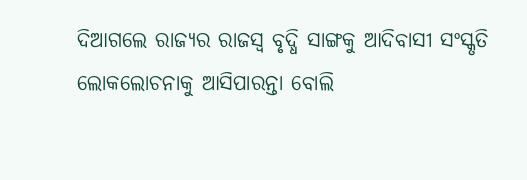ଦିଆଗଲେ ରାଜ୍ୟର ରାଜସ୍ବ ବୃଦ୍ଧି ସାଙ୍ଗକୁ ଆଦିବାସୀ ସଂସ୍କୃତି ଲୋକଲୋଚନାକୁ ଆସିପାରନ୍ତା ବୋଲି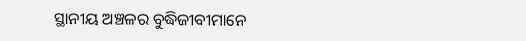ସ୍ଥାନୀୟ ଅଞ୍ଚଳର ବୁଦ୍ଧିଜୀବୀମାନେ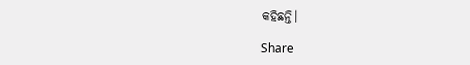କହିଛନ୍ତି।

Share